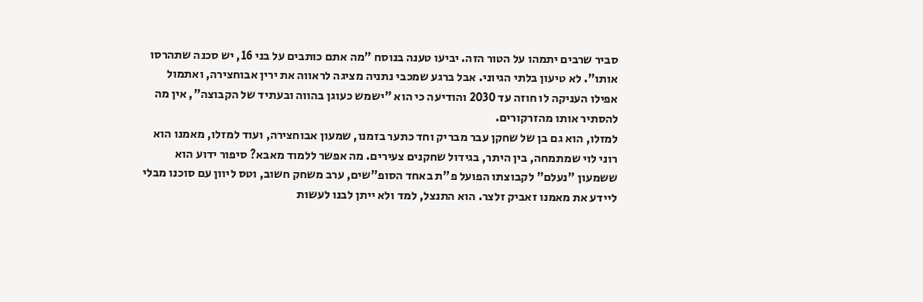סביר שרבים יתמהו על הטור הזה. יביעו טענה בנוסח "מה אתם כותבים על בני 16, יש סכנה שתהרסו אותו". לא טיעון בלתי הגיוני. אבל ברגע שמכבי נתניה מציגה לראווה את ירין אבוחצירה, ואתמול אפילו העניקה לו חוזה עד 2030 והודיעה כי הוא "ישמש כעוגן בהווה ובעתיד של הקבוצה", אין מה להסתיר אותו מהזרקורים.
למזלו, הוא גם בן של שחקן עבר מבריק וחד כתער בזמנו, שמעון אבוחצירה, ועוד למזלו, מאמנו הוא רוני לוי שמתמחה, בין היתר, בגידול שחקנים צעירים. מה אפשר ללמוד מאבא? סיפור ידוע הוא ששמעון "נעלם" לקבוצתו הפועל פ"ת באחד הסופ"שים, ערב משחק חשוב, וטס ליוון עם סוכנו מבלי ליידע את מאמנו זאביק זלצר. הוא התנצל, למד ולא ייתן לבנו לעשות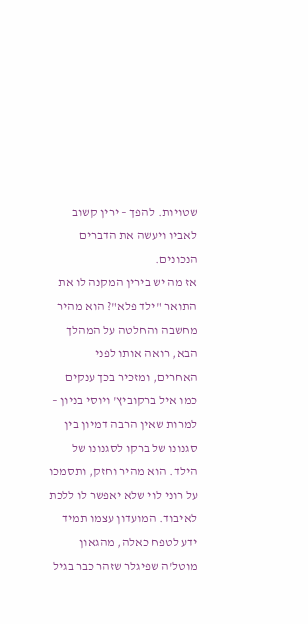שטויות. להפך – ירין קשוב לאביו ויעשה את הדברים הנכונים.
אז מה יש בירין המקנה לו את התואר "ילד פלא"? הוא מהיר מחשבה והחלטה על המהלך הבא, רואה אותו לפני האחרים, ומזכיר בכך ענקים כמו איל ברקוביץ' ויוסי בניון – למרות שאין הרבה דמיון בין סגנונו של ברקו לסגנונו של הילד. הוא מהיר וחזק, ותסמכו על רוני לוי שלא יאפשר לו ללכת לאיבוד. המועדון עצמו תמיד ידע לטפח כאלה, מהגאון מוטל'ה שפיגלר שזהר כבר בגיל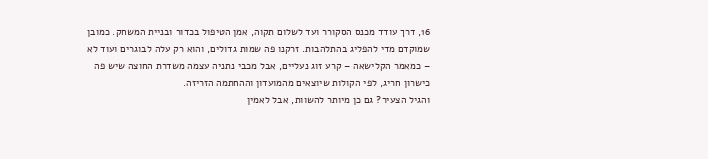16, דרך עודד מכנס הסקורר ועד לשלום תקוה, אמן הטיפול בכדור ובניית המשחק. כמובן שמוקדם מדי להפליג בהתלהבות. זרקנו פה שמות גדולים, והוא רק עלה לבוגרים ועוד לא – כמאמר הקלישאה – קרע זוג נעליים, אבל מכבי נתניה עצמה משדרת החוצה שיש פה כישרון חריג, לפי הקולות שיוצאים מהמועדון וההחתמה הזריזה.
והגיל הצעיר? גם כן מיותר להשוות, אבל לאמין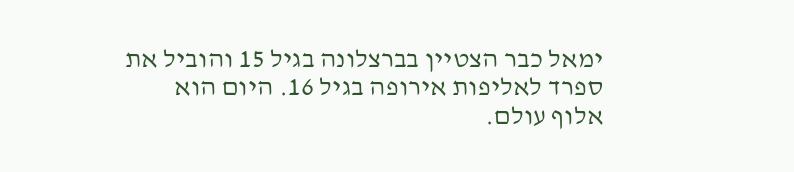ימאל כבר הצטיין בברצלונה בגיל 15 והוביל את ספרד לאליפות אירופה בגיל 16. היום הוא אלוף עולם.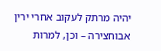יהיה מרתק לעקוב אחרי ירין אבוחצירה – וכן, למרות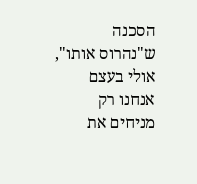הסכנה ש"נהרוס אותו", אולי בעצם אנחנו רק מניחים את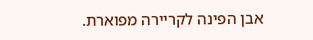אבן הפינה לקריירה מפוארת.